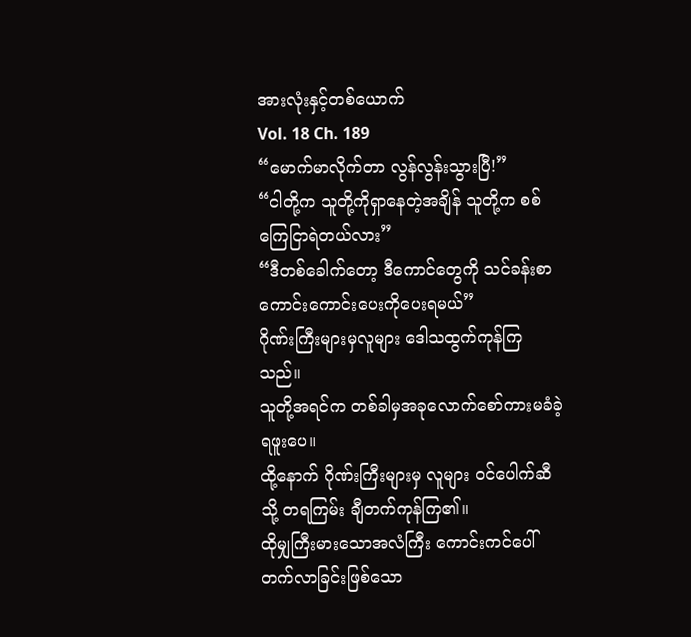အားလုံးနှင့်တစ်ယောက်
Vol. 18 Ch. 189
“မောက်မာလိုက်တာ လွန်လွန်းသွားပြီ!”
“ငါတို့က သူတို့ကိုရှာနေတဲ့အချိန် သူတို့က စစ်ကြေငြာရဲတယ်လား”
“ဒီတစ်ခေါက်တော့ ဒီကောင်တွေကို သင်ခန်းစာကောင်းကောင်းပေးကိုပေးရမယ်”
ဂိုဏ်းကြီးများမှလူများ ဒေါသထွက်ကုန်ကြသည်။
သူတို့အရင်က တစ်ခါမှအခုလောက်စော်ကားမခံခဲ့ရဖူးပေ။
ထို့နောက် ဂိုဏ်းကြီးများမှ လူများ ၀င်ပေါက်ဆီသို့ တရကြမ်း ချီတက်ကုန်ကြ၏။
ထိုမျှကြီးမားသောအလံကြီး ကောင်းကင်ပေါ် တက်လာခြင်းဖြစ်သော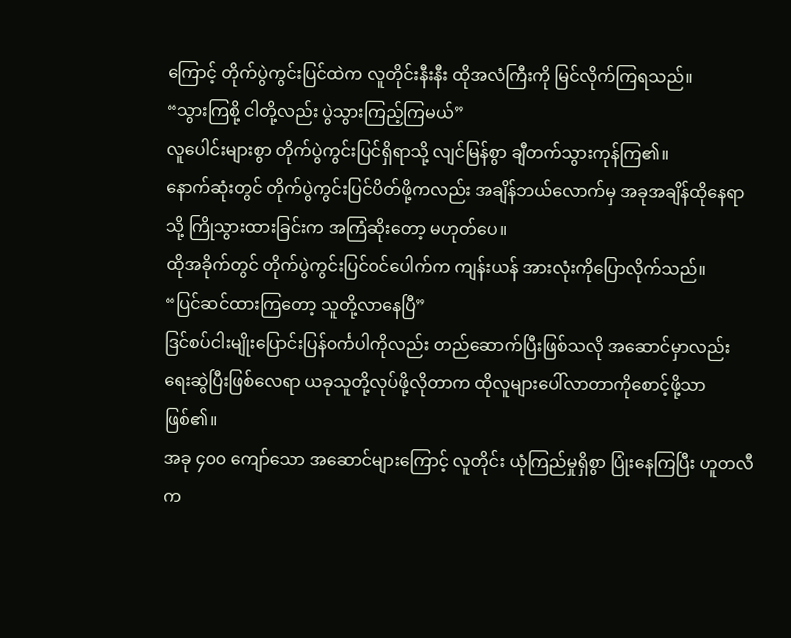ကြောင့် တိုက်ပွဲကွင်းပြင်ထဲက လူတိုင်းနီးနီး ထိုအလံကြီးကို မြင်လိုက်ကြရသည်။
“သွားကြစို့ ငါတို့လည်း ပွဲသွားကြည့်ကြမယ်”
လူပေါင်းများစွာ တိုက်ပွဲကွင်းပြင်ရှိရာသို့ လျင်မြန်စွာ ချီတက်သွားကုန်ကြ၏။
နောက်ဆုံးတွင် တိုက်ပွဲကွင်းပြင်ပိတ်ဖို့ကလည်း အချိန်ဘယ်လောက်မှ အခုအချိန်ထိုနေရာသို့ ကြိုသွားထားခြင်းက အကြံဆိုးတော့ မဟုတ်ပေ။
ထိုအခိုက်တွင် တိုက်ပွဲကွင်းပြင်၀င်ပေါက်က ကျန်းယန် အားလုံးကိုပြောလိုက်သည်။
“ပြင်ဆင်ထားကြတော့ သူတို့လာနေပြီ”
ဒြင်စပ်ငါးမျိုးပြောင်းပြန်၀င်္ကပါကိုလည်း တည်ဆောက်ပြီးဖြစ်သလို အဆောင်မှာလည်း ရေးဆွဲပြီးဖြစ်လေရာ ယခုသူတို့လုပ်ဖို့လိုတာက ထိုလူများပေါ်လာတာကိုစောင့်ဖို့သာ ဖြစ်၏။
အခု ၄၀၀ ကျော်သော အဆောင်များကြောင့် လူတိုင်း ယုံကြည်မှုရှိစွာ ပြုံးနေကြပြီး ဟူတလီက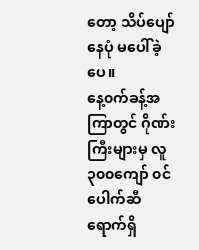တော့ သိပ်ပျော်နေပုံ မပေါ်ခဲ့ပေ။
နေ့၀က်ခန့်အကြာတွင် ဂိုဏ်းကြီးများမှ လူ ၃၀၀ကျော် ၀င်ပေါက်ဆီ ရောက်ရှိ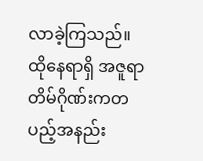လာခဲ့ကြသည်။
ထိုနေရာရှိ အဇူရာတိမ်ဂိုဏ်းကတပည့်အနည်း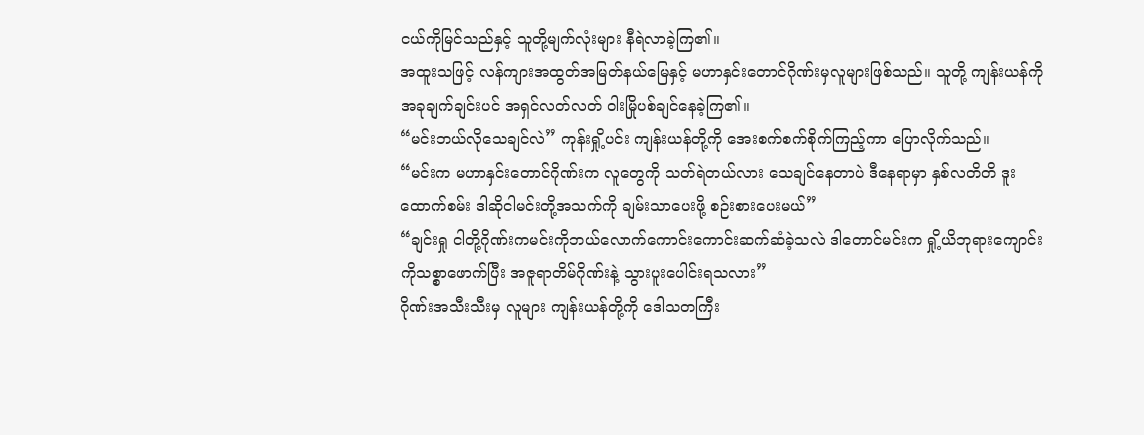ငယ်ကိုမြင်သည်နှင့် သူတို့မျက်လုံးများ နီရဲလာခဲ့ကြ၏။
အထူးသဖြင့် လန်ကျားအထွတ်အမြတ်နယ်မြေနှင့် မဟာနှင်းတောင်ဂိုဏ်းမှလူများဖြစ်သည်။ သူတို့ ကျန်းယန်ကို အခုချက်ချင်းပင် အရှင်လတ်လတ် ဝါးမြိုပစ်ချင်နေခဲ့ကြ၏။
“မင်းဘယ်လိုသေချင်လဲ” ကုန်းရှို့ပင်း ကျန်းယန်တို့ကို အေးစက်စက်စိုက်ကြည့်ကာ ပြောလိုက်သည်။
“မင်းက မဟာနှင်းတောင်ဂိုဏ်းက လူတွေကို သတ်ရဲတယ်လား သေချင်နေတာပဲ ဒီနေရာမှာ နှစ်လတိတိ ဒူးထောက်စမ်း ဒါဆိုငါမင်းတို့အသက်ကို ချမ်းသာပေးဖို့ စဉ်းစားပေးမယ်”
“ချင်းရှု ငါတို့ဂိုဏ်းကမင်းကိုဘယ်လောက်ကောင်းကောင်းဆက်ဆံခဲ့သလဲ ဒါတောင်မင်းက ရှို့ယိဘုရားကျောင်းကိုသစ္စာဖောက်ပြီး အဇူရာတိမ်ဂိုဏ်းနဲ့ သွားပူးပေါင်းရသလား”
ဂိုဏ်းအသီးသီးမှ လူများ ကျန်းယန်တို့ကို ဒေါသတကြီး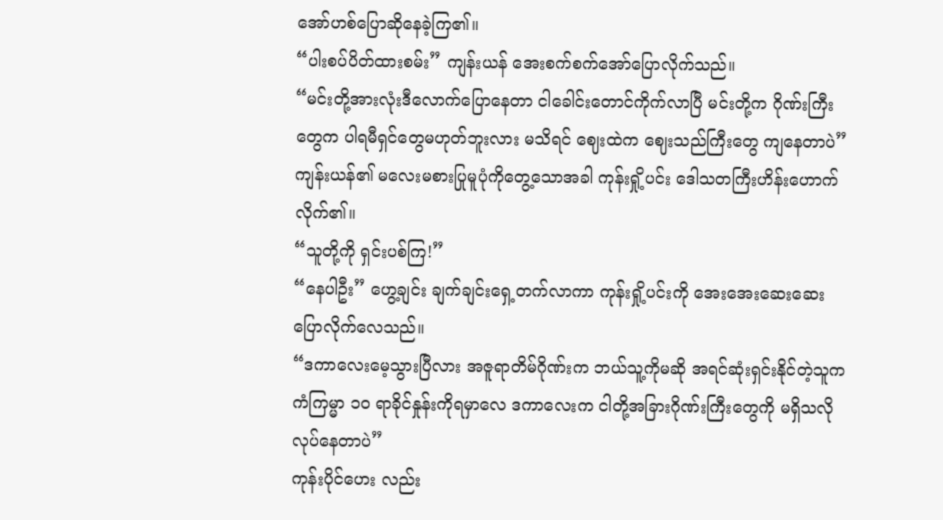အော်ဟစ်ပြောဆိုနေခဲ့ကြ၏။
“ပါးစပ်ပိတ်ထားစမ်း” ကျန်းယန် အေးစက်စက်အော်ပြောလိုက်သည်။
“မင်းတို့အားလုံးဒီလောက်ပြောနေတာ ငါခေါင်းတောင်ကိုက်လာပြီ မင်းတို့က ဂိုဏ်းကြီးတွေက ပါရမီရှင်တွေမဟုတ်ဘူးလား မသိရင် ဈေးထဲက ဈေးသည်ကြီးတွေ ကျနေတာပဲ”
ကျန်းယန်၏ မလေးမစားပြုမူပုံကိုတွေ့သောအခါ ကုန်းရှို့ပင်း ဒေါသတကြီးဟိန်းဟောက်လိုက်၏။
“သူတို့ကို ရှင်းပစ်ကြ!”
“နေပါဦး” ဟွေ့ချင်း ချက်ချင်းရှေ့တက်လာကာ ကုန်းရှို့ပင်းကို အေးအေးဆေးဆေးပြောလိုက်လေသည်။
“ဒကာလေးမေ့သွားပြီလား အဇူရာတိမ်ဂိုဏ်းက ဘယ်သူ့ကိုမဆို အရင်ဆုံးရှင်းနိုင်တဲ့သူက ကံကြမ္မာ ၁၀ ရာခိုင်နှုန်းကိုရမှာလေ ဒကာလေးက ငါတို့အခြားဂိုဏ်းကြီးတွေကို မရှိသလိုလုပ်နေတာပဲ”
ကုန်းပိုင်ဟေး လည်း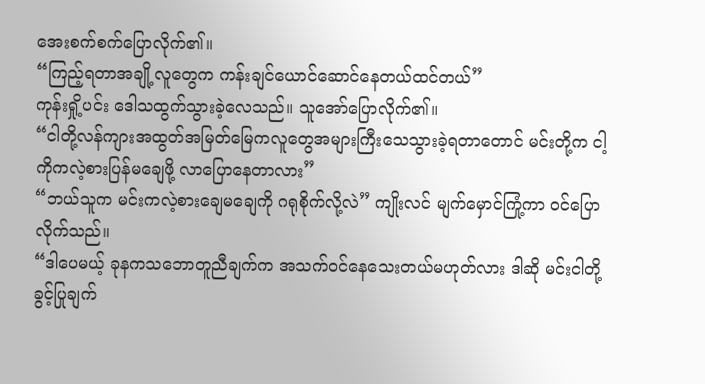အေးစက်စက်ပြောလိုက်၏။
“ကြည့်ရတာအချို့လူတွေက ကန်းချင်ယောင်ဆောင်နေတယ်ထင်တယ်”
ကုန်းရှို့ပင်း ဒေါသထွက်သွားခဲ့လေသည်။ သူအော်ပြောလိုက်၏။
“ငါတို့လန်ကျားအထွတ်အမြတ်မြေကလူတွေအများကြီးသေသွားခဲ့ရတာတောင် မင်းတို့က ငါ့ကိုကလဲ့စားပြန်မချေဖို့ လာပြောနေတာလား”
“ဘယ်သူက မင်းကလဲ့စားချေမချေကို ဂရုစိုက်လို့လဲ” ကျိုးလင် မျက်မှောင်ကြုံ့ကာ ၀င်ပြောလိုက်သည်။
“ဒါပေမယ့် ခုနကသဘောတူညီချက်က အသက်၀င်နေသေးတယ်မဟုတ်လား ဒါဆို မင်းငါတို့ခွင့်ပြုချက်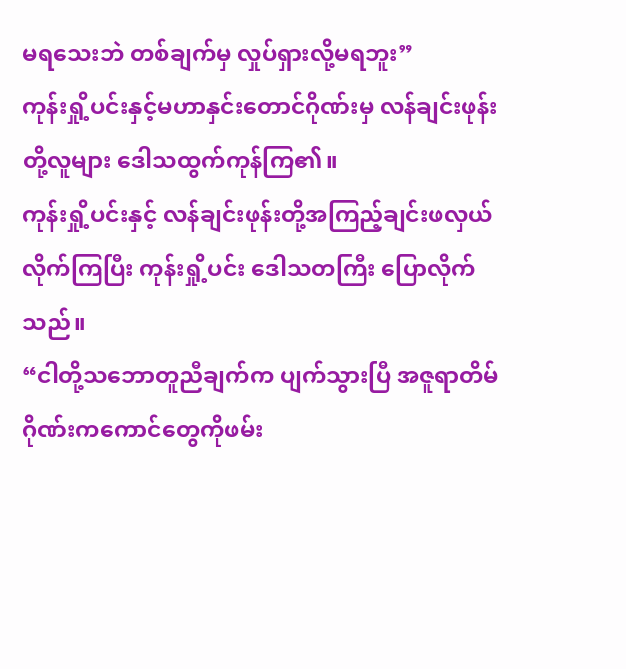မရသေးဘဲ တစ်ချက်မှ လှုပ်ရှားလို့မရဘူး”
ကုန်းရှို့ပင်းနှင့်မဟာနှင်းတောင်ဂိုဏ်းမှ လန်ချင်းဖုန်းတို့လူများ ဒေါသထွက်ကုန်ကြ၏။
ကုန်းရှို့ပင်းနှင့် လန်ချင်းဖုန်းတို့အကြည့်ချင်းဖလှယ်လိုက်ကြပြီး ကုန်းရှို့ပင်း ဒေါသတကြီး ပြောလိုက်သည်။
“ငါတို့သဘောတူညီချက်က ပျက်သွားပြီ အဇူရာတိမ်ဂိုဏ်းကကောင်တွေကိုဖမ်း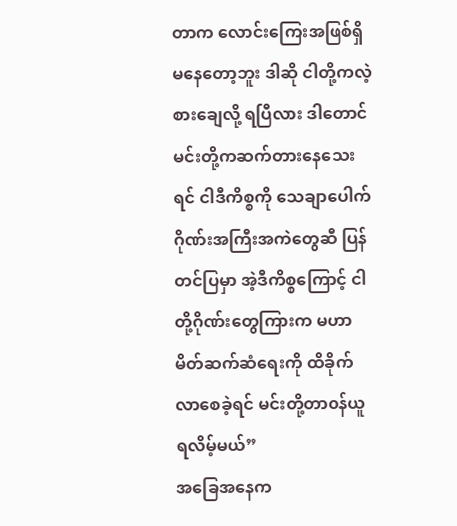တာက လောင်းကြေးအဖြစ်ရှိမနေတော့ဘူး ဒါဆို ငါတို့ကလဲ့စားချေလို့ ရပြီလား ဒါတောင် မင်းတို့ကဆက်တားနေသေးရင် ငါဒီကိစ္စကို သေချာပေါက် ဂိုဏ်းအကြီးအကဲတွေဆီ ပြန်တင်ပြမှာ အဲ့ဒီကိစ္စကြောင့် ငါတို့ဂိုဏ်းတွေကြားက မဟာမိတ်ဆက်ဆံရေးကို ထိခိုက်လာစေခဲ့ရင် မင်းတို့တာ၀န်ယူရလိမ့်မယ်”
အခြေအနေက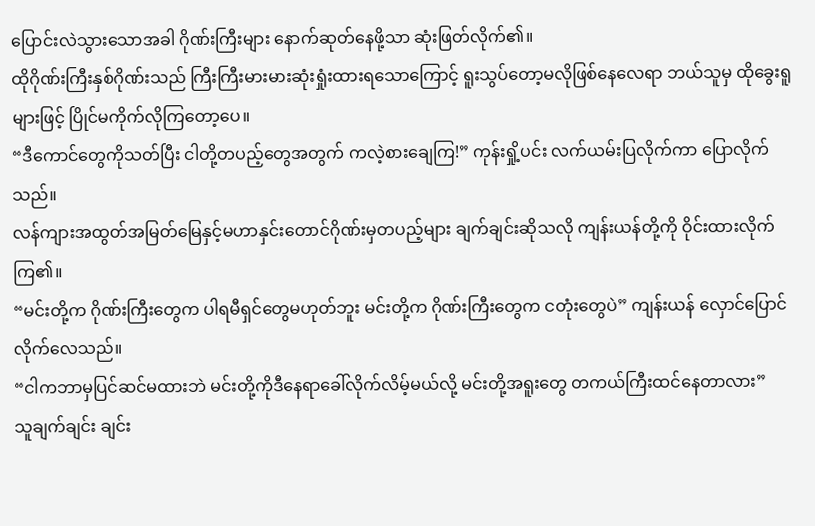ပြောင်းလဲသွားသောအခါ ဂိုဏ်းကြီးများ နောက်ဆုတ်နေဖို့သာ ဆုံးဖြတ်လိုက်၏။
ထိုဂိုဏ်းကြီးနှစ်ဂိုဏ်းသည် ကြီးကြီးမားမားဆုံးရှုံးထားရသောကြောင့် ရူးသွပ်တော့မလိုဖြစ်နေလေရာ ဘယ်သူမှ ထိုခွေးရူများဖြင့် ပြိုင်မကိုက်လိုကြတော့ပေ။
“ဒီကောင်တွေကိုသတ်ပြီး ငါတို့တပည့်တွေအတွက် ကလဲ့စားချေကြ!” ကုန်းရှို့ပင်း လက်ယမ်းပြလိုက်ကာ ပြောလိုက်သည်။
လန်ကျားအထွတ်အမြတ်မြေနှင့်မဟာနှင်းတောင်ဂိုဏ်းမှတပည့်များ ချက်ချင်းဆိုသလို ကျန်းယန်တို့ကို ဝိုင်းထားလိုက်ကြ၏။
“မင်းတို့က ဂိုဏ်းကြီးတွေက ပါရမီရှင်တွေမဟုတ်ဘူး မင်းတို့က ဂိုဏ်းကြီးတွေက ငတုံးတွေပဲ” ကျန်းယန် လှောင်ပြောင်လိုက်လေသည်။
“ငါကဘာမှပြင်ဆင်မထားဘဲ မင်းတို့ကိုဒီနေရာခေါ်လိုက်လိမ့်မယ်လို့ မင်းတို့အရူးတွေ တကယ်ကြီးထင်နေတာလား”
သူချက်ချင်း ချင်း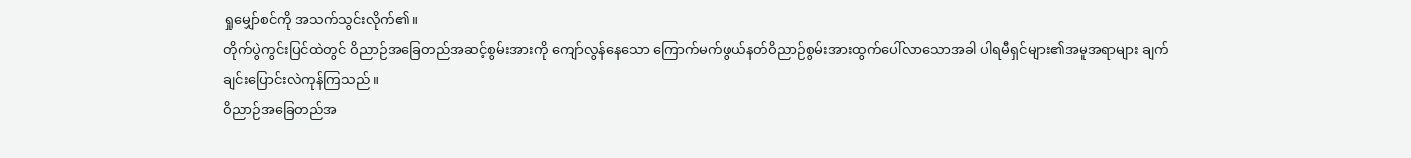ရှုမျှော်စင်ကို အသက်သွင်းလိုက်၏။
တိုက်ပွဲကွင်းပြင်ထဲတွင် ဝိညာဉ်အခြေတည်အဆင့်စွမ်းအားကို ကျော်လွန်နေသော ကြောက်မက်ဖွယ်နတ်ဝိညာဉ်စွမ်းအားထွက်ပေါ်လာသောအခါ ပါရမီရှင်များ၏အမူအရာများ ချက်ချင်းပြောင်းလဲကုန်ကြသည်။
ဝိညာဉ်အခြေတည်အ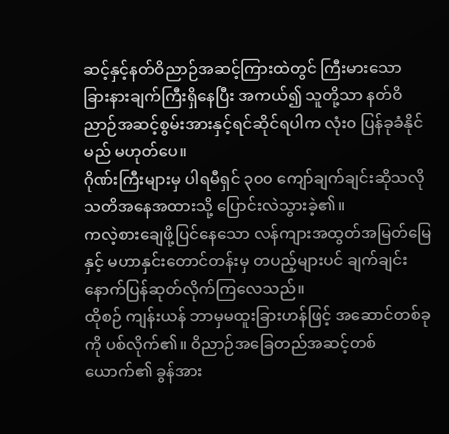ဆင့်နှင့်နတ်ဝိညာဉ်အဆင့်ကြားထဲတွင် ကြီးမားသော ခြားနားချက်ကြီးရှိနေပြီး အကယ်၍ သူတို့သာ နတ်ဝိညာဉ်အဆင့်စွမ်းအားနှင့်ရင်ဆိုင်ရပါက လုံး၀ ပြန်ခုခံနိုင်မည် မဟုတ်ပေ။
ဂိုဏ်းကြီးများမှ ပါရမီရှင် ၃၀၀ ကျော်ချက်ချင်းဆိုသလို သတိအနေအထားသို့ ပြောင်းလဲသွားခဲ့၏။
ကလဲ့စားချေဖို့ပြင်နေသော လန်ကျားအထွတ်အမြတ်မြေနှင့် မဟာနှင်းတောင်တန်းမှ တပည့်များပင် ချက်ချင်း နောက်ပြန်ဆုတ်လိုက်ကြလေသည်။
ထိုစဉ် ကျန်းယန် ဘာမှမထူးခြားဟန်ဖြင့် အဆောင်တစ်ခုကို ပစ်လိုက်၏။ ဝိညာဉ်အခြေတည်အဆင့်တစ်ယောက်၏ ခွန်အား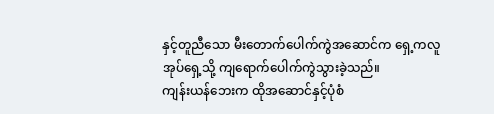နှင့်တူညီသော မီးတောက်ပေါက်ကွဲအဆောင်က ရှေ့ကလူအုပ်ရှေ့သို့ ကျရောက်ပေါက်ကွဲသွားခဲ့သည်။
ကျန်းယန်ဘေးက ထိုအဆောင်နှင့်ပုံစံ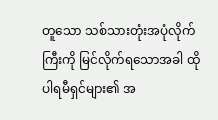တူသော သစ်သားတုံးအပုံလိုက်ကြီးကို မြင်လိုက်ရသောအခါ ထိုပါရမီရှင်များ၏ အ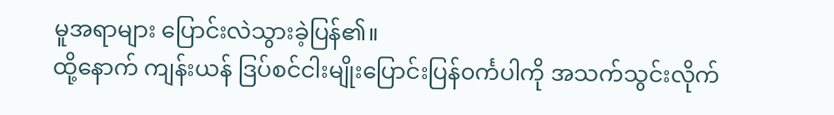မူအရာများ ပြောင်းလဲသွားခဲ့ပြန်၏။
ထို့နောက် ကျန်းယန် ဒြပ်စင်ငါးမျိုးပြောင်းပြန်၀င်္ကပါကို အသက်သွင်းလိုက်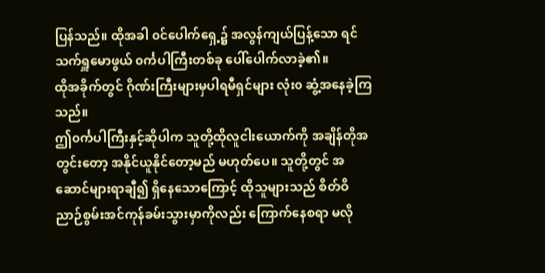ပြန်သည်။ ထိုအခါ ၀င်ပေါက်ရှေ့၌ အလွန်ကျယ်ပြန့်သော ရင်သက်ရှူမောဖွယ် ၀င်္ကပါကြီးတစ်ခု ပေါ်ပေါက်လာခဲ့၏။
ထိုအခိုက်တွင် ဂိုဏ်းကြီးများမှပါရမီရှင်များ လုံး၀ ဆွံ့အနေခဲ့ကြသည်။
ဤ၀င်္ကပါကြီးနှင့်ဆိုပါက သူတို့ထိုလူငါးယောက်ကို အချိန်တိုအတွင်းတော့ အနိုင်ယူနိုင်တော့မည် မဟုတ်ပေ။ သူတို့တွင် အဆောင်များရာချီ၍ ရှိနေသောကြောင့် ထိုသူများသည် စိတ်ဝိညာဉ်စွမ်းအင်ကုန်ခမ်းသွားမှာကိုလည်း ကြောက်နေစရာ မလို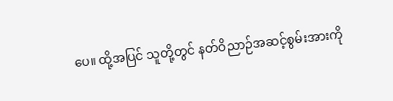ပေ။ ထို့အပြင် သူတို့တွင် နတ်ဝိညာဉ်အဆင့်စွမ်းအားကို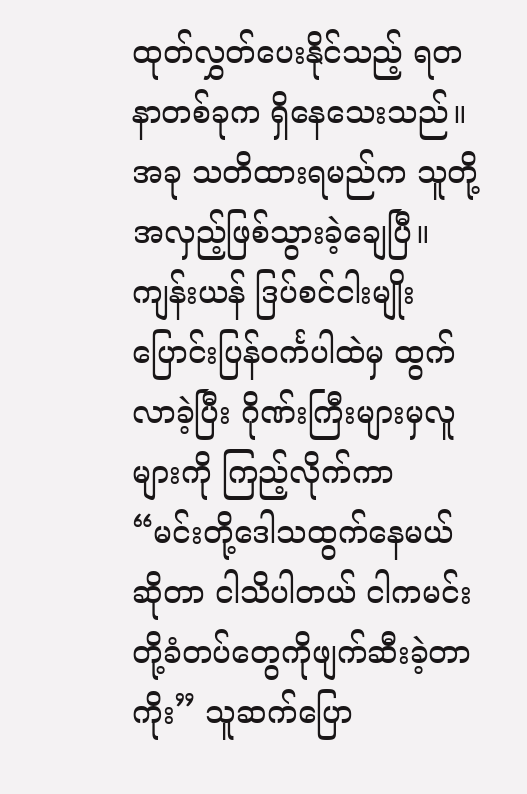ထုတ်လွှတ်ပေးနိုင်သည့် ရတနာတစ်ခုက ရှိနေသေးသည်။
အခု သတိထားရမည်က သူတို့အလှည့်ဖြစ်သွားခဲ့ချေပြီ။
ကျန်းယန် ဒြပ်စင်ငါးမျိုးပြောင်းပြန်၀င်္ကပါထဲမှ ထွက်လာခဲ့ပြီး ဂိုဏ်းကြီးများမှလူများကို ကြည့်လိုက်ကာ
“မင်းတို့ဒေါသထွက်နေမယ်ဆိုတာ ငါသိပါတယ် ငါကမင်းတို့ခံတပ်တွေကိုဖျက်ဆီးခဲ့တာကိုး” သူဆက်ပြော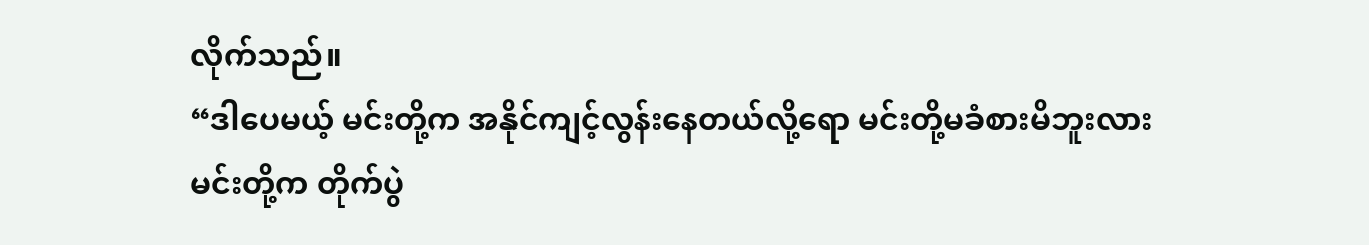လိုက်သည်။
“ဒါပေမယ့် မင်းတို့က အနိုင်ကျင့်လွန်းနေတယ်လို့ရော မင်းတို့မခံစားမိဘူးလား
မင်းတို့က တိုက်ပွဲ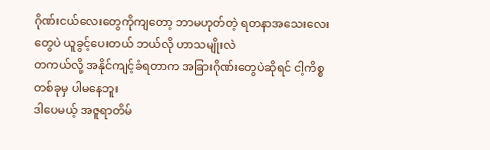ဂိုဏ်းငယ်လေးတွေကိုကျတော့ ဘာမဟုတ်တဲ့ ရတနာအသေးလေးတွေပဲ ယူခွင့်ပေးတယ် ဘယ်လို ဟာသမျိုးလဲ
တကယ်လို့ အနိုင်ကျင့်ခံရတာက အခြားဂိုဏ်းတွေပဲဆိုရင် ငါ့ကိစ္စတစ်ခုမှ ပါမနေဘူး
ဒါပေမယ့် အဇူရာတိမ်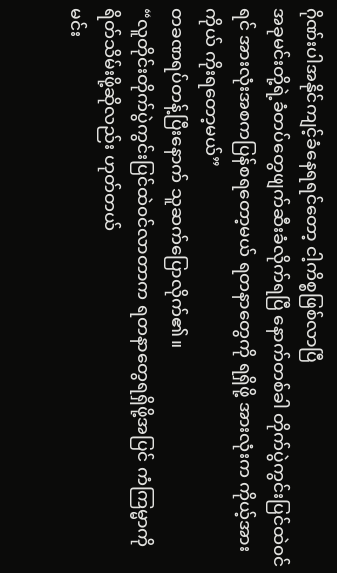ဂိုဏ်းပါအနိုင်ကျင့်ခံနေရရင်တော့ ငါ့ကိစ္စဖြစ်လာပြီ
အခုမင်းတို့ရဲ့ခံတပ်တွေဖျက်ဆီးခံလိုက်ရပြီ နောက်တစ်ခါ တိုက်ပွဲကွင်းပြင်ထဲ၀င်ရင် အားလုံးအစကပြန်စရတော့မယ် ရတနာတွေကို ရရှိဖို့ အားလုံးက ကိုယ့်အားကိုယ် ကိုးရတော့မယ်”
တခဏရပ်တန့်ပြီးနောက် သူဆက်ပြောလိုက်၏။
“လူတိုင်းတိုက်ပွဲကွင်းပြင်ထဲ၀င်လာတာက ရတနာတွေရရှိဖို့အပြင် ကံကြမ္မာကိုရိတ်သိမ်းဖို့ဆိုလည်း ဟုတ်တယ်
မင်း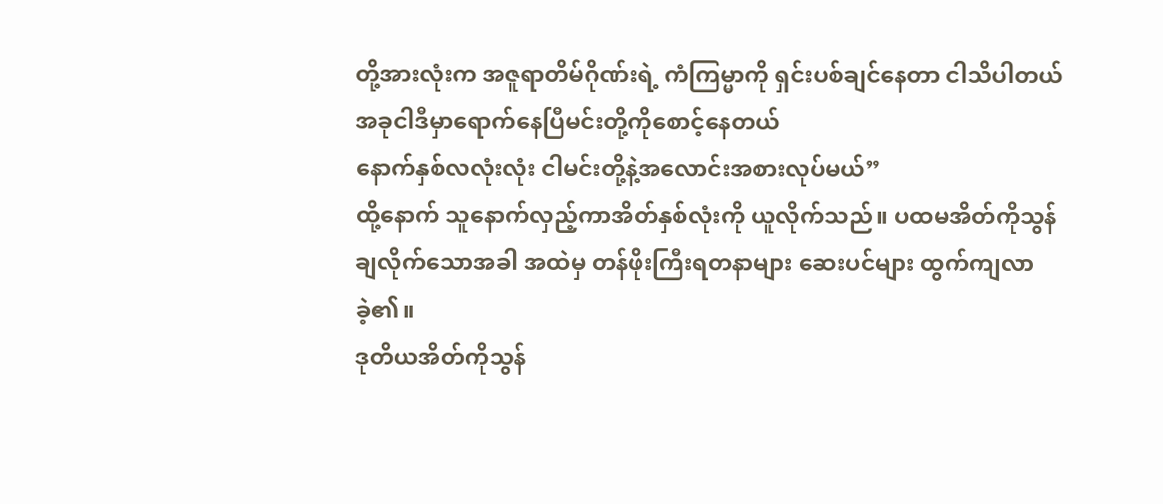တို့အားလုံးက အဇူရာတိမ်ဂိုဏ်းရဲ့ ကံကြမ္မာကို ရှင်းပစ်ချင်နေတာ ငါသိပါတယ် အခုငါဒီမှာရောက်နေပြီမင်းတို့ကိုစောင့်နေတယ်
နောက်နှစ်လလုံးလုံး ငါမင်းတို့နဲ့အလောင်းအစားလုပ်မယ်”
ထို့နောက် သူနောက်လှည့်ကာအိတ်နှစ်လုံးကို ယူလိုက်သည်။ ပထမအိတ်ကိုသွန်ချလိုက်သောအခါ အထဲမှ တန်ဖိုးကြီးရတနာများ ဆေးပင်များ ထွက်ကျလာခဲ့၏။
ဒုတိယအိတ်ကိုသွန်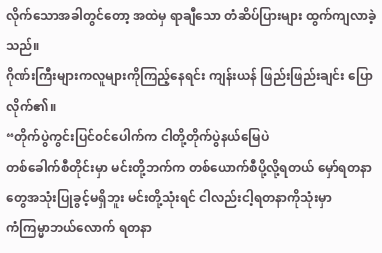လိုက်သောအခါတွင်တော့ အထဲမှ ရာချီသော တံဆိပ်ပြားများ ထွက်ကျလာခဲ့သည်။
ဂိုဏ်းကြီးများကလူများကိုကြည့်နေရင်း ကျန်းယန် ဖြည်းဖြည်းချင်း ပြောလိုက်၏။
“တိုက်ပွဲကွင်းပြင်၀င်ပေါက်က ငါတို့တိုက်ပွဲနယ်မြေပဲ
တစ်ခေါက်စီတိုင်းမှာ မင်းတို့ဘက်က တစ်ယောက်စီပို့လို့ရတယ် မှော်ရတနာတွေအသုံးပြုခွင့်မရှိဘူး မင်းတို့သုံးရင် ငါလည်းငါ့ရတနာကိုသုံးမှာ
ကံကြမ္မာဘယ်လောက် ရတနာ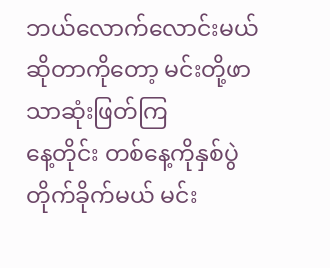ဘယ်လောက်လောင်းမယ်ဆိုတာကိုတော့ မင်းတို့ဖာသာဆုံးဖြတ်ကြ
နေ့တိုင်း တစ်နေ့ကိုနှစ်ပွဲတိုက်ခိုက်မယ် မင်း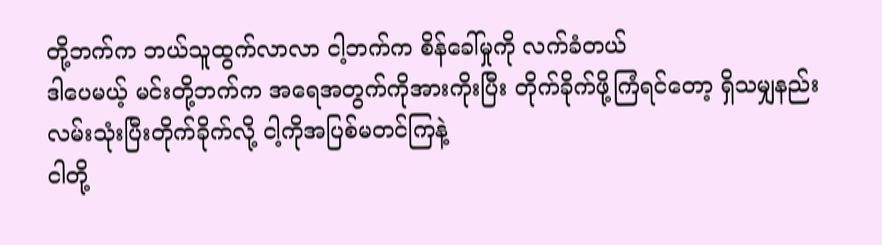တို့ဘက်က ဘယ်သူထွက်လာလာ ငါ့ဘက်က စိန်ခေါ်မှုကို လက်ခံတယ်
ဒါပေမယ့် မင်းတို့ဘက်က အရေအတွက်ကိုအားကိုးပြီး တိုက်ခိုက်ဖို့ကြံရင်တော့ ရှိသမျှနည်းလမ်းသုံးပြီးတိုက်ခိုက်လို့ ငါ့ကိုအပြစ်မတင်ကြနဲ့
ငါတို့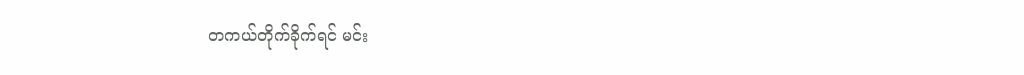တကယ်တိုက်ခိုက်ရင် မင်း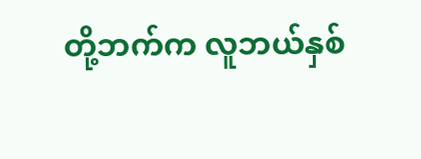တို့ဘက်က လူဘယ်နှစ်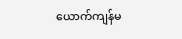ယောက်ကျန်မ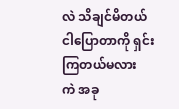လဲ သိချင်မိတယ်
ငါပြောတာကို ရှင်းကြတယ်မလား
ကဲ အခု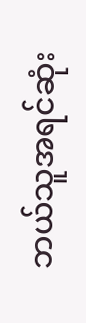ဘယ်သူအရင်ဆုံး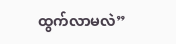ထွက်လာမလဲ”